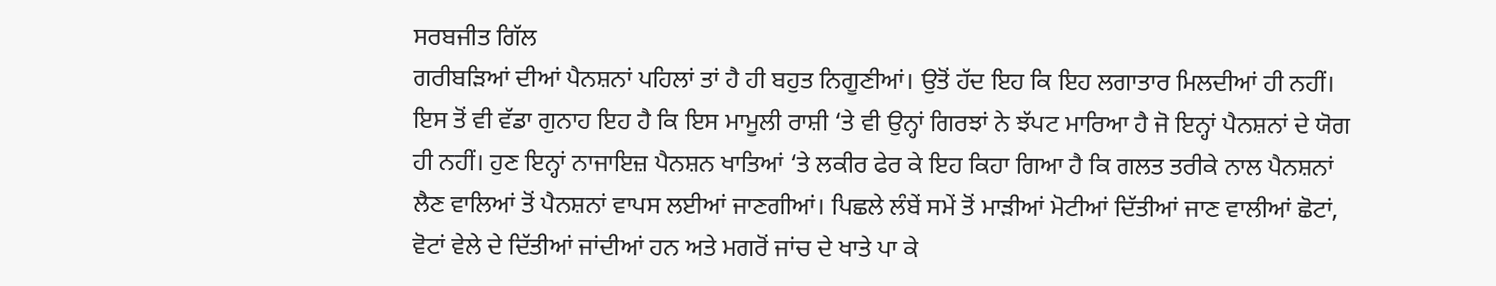ਸਰਬਜੀਤ ਗਿੱਲ
ਗਰੀਬੜਿਆਂ ਦੀਆਂ ਪੈਨਸ਼ਨਾਂ ਪਹਿਲਾਂ ਤਾਂ ਹੈ ਹੀ ਬਹੁਤ ਨਿਗੂਣੀਆਂ। ਉਤੋਂ ਹੱਦ ਇਹ ਕਿ ਇਹ ਲਗਾਤਾਰ ਮਿਲਦੀਆਂ ਹੀ ਨਹੀਂ। ਇਸ ਤੋਂ ਵੀ ਵੱਡਾ ਗੁਨਾਹ ਇਹ ਹੈ ਕਿ ਇਸ ਮਾਮੂਲੀ ਰਾਸ਼ੀ ‘ਤੇ ਵੀ ਉਨ੍ਹਾਂ ਗਿਰਝਾਂ ਨੇ ਝੱਪਟ ਮਾਰਿਆ ਹੈ ਜੋ ਇਨ੍ਹਾਂ ਪੈਨਸ਼ਨਾਂ ਦੇ ਯੋਗ ਹੀ ਨਹੀਂ। ਹੁਣ ਇਨ੍ਹਾਂ ਨਾਜਾਇਜ਼ ਪੈਨਸ਼ਨ ਖਾਤਿਆਂ ‘ਤੇ ਲਕੀਰ ਫੇਰ ਕੇ ਇਹ ਕਿਹਾ ਗਿਆ ਹੈ ਕਿ ਗਲਤ ਤਰੀਕੇ ਨਾਲ ਪੈਨਸ਼ਨਾਂ ਲੈਣ ਵਾਲਿਆਂ ਤੋਂ ਪੈਨਸ਼ਨਾਂ ਵਾਪਸ ਲਈਆਂ ਜਾਣਗੀਆਂ। ਪਿਛਲੇ ਲੰਬੇਂ ਸਮੇਂ ਤੋਂ ਮਾੜੀਆਂ ਮੋਟੀਆਂ ਦਿੱਤੀਆਂ ਜਾਣ ਵਾਲੀਆਂ ਛੋਟਾਂ, ਵੋਟਾਂ ਵੇਲੇ ਦੇ ਦਿੱਤੀਆਂ ਜਾਂਦੀਆਂ ਹਨ ਅਤੇ ਮਗਰੋਂ ਜਾਂਚ ਦੇ ਖਾਤੇ ਪਾ ਕੇ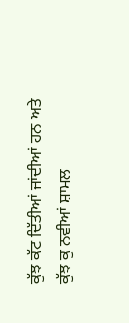ਕੁੱਝ ਕੱਟ ਦਿੱਤੀਆਂ ਜਾਂਦੀਆਂ ਹਨ ਅਤੇ ਕੁੱਝ ਕੁ ਨਵੀਆਂ ਸ਼ਾਮਲ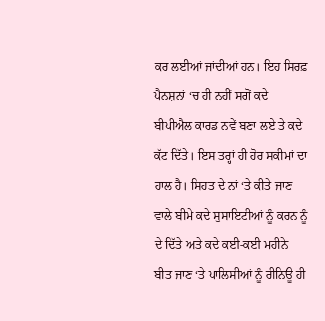ਕਰ ਲਈਆਂ ਜਾਂਦੀਆਂ ਹਨ। ਇਹ ਸਿਰਫ਼ ਪੈਨਸ਼ਨਾਂ ‘ਚ ਹੀ ਨਹੀਂ ਸਗੋਂ ਕਦੇ ਬੀਪੀਐਲ ਕਾਰਡ ਨਵੇਂ ਬਣਾ ਲਏ ਤੇ ਕਦੇ ਕੱਟ ਦਿੱਤੇ। ਇਸ ਤਰ੍ਹਾਂ ਹੀ ਹੋਰ ਸਕੀਮਾਂ ਦਾ ਹਾਲ ਹੈ। ਸਿਹਤ ਦੇ ਨਾਂ ‘ਤੇ ਕੀਤੇ ਜਾਣ ਵਾਲੇ ਬੀਮੇ ਕਦੇ ਸੁਸਾਇਟੀਆਂ ਨੂੰ ਕਰਨ ਨੂੰ ਦੇ ਦਿੱਤੇ ਅਤੇ ਕਦੇ ਕਈ-ਕਈ ਮਹੀਨੇ ਬੀਤ ਜਾਣ ‘ਤੇ ਪਾਲਿਸੀਆਂ ਨੂੰ ਰੀਨਿਊ ਹੀ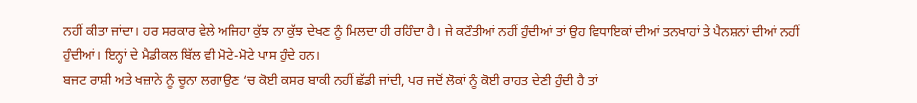ਨਹੀਂ ਕੀਤਾ ਜਾਂਦਾ। ਹਰ ਸਰਕਾਰ ਵੇਲੇ ਅਜਿਹਾ ਕੁੱਝ ਨਾ ਕੁੱਝ ਦੇਖਣ ਨੂੰ ਮਿਲਦਾ ਹੀ ਰਹਿੰਦਾ ਹੈ। ਜੇ ਕਟੌਤੀਆਂ ਨਹੀਂ ਹੁੰਦੀਆਂ ਤਾਂ ਉਹ ਵਿਧਾਇਕਾਂ ਦੀਆਂ ਤਨਖਾਹਾਂ ਤੇ ਪੈਨਸ਼ਨਾਂ ਦੀਆਂ ਨਹੀਂ ਹੁੰਦੀਆਂ। ਇਨ੍ਹਾਂ ਦੇ ਮੈਡੀਕਲ ਬਿੱਲ ਵੀ ਮੋਟੇ-ਮੋਟੇ ਪਾਸ ਹੁੰਦੇ ਹਨ।
ਬਜਟ ਰਾਸ਼ੀ ਅਤੇ ਖਜ਼ਾਨੇ ਨੂੰ ਚੂਨਾ ਲਗਾਉਣ ‘ਚ ਕੋਈ ਕਸਰ ਬਾਕੀ ਨਹੀਂ ਛੱਡੀ ਜਾਂਦੀ, ਪਰ ਜਦੋਂ ਲੋਕਾਂ ਨੂੰ ਕੋਈ ਰਾਹਤ ਦੇਣੀ ਹੁੰਦੀ ਹੈ ਤਾਂ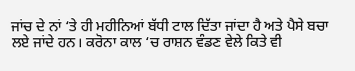ਜਾਂਚ ਦੇ ਨਾਂ ‘ਤੇ ਹੀ ਮਹੀਨਿਆਂ ਬੱਧੀ ਟਾਲ ਦਿੱਤਾ ਜਾਂਦਾ ਹੈ ਅਤੇ ਪੈਸੇ ਬਚਾ ਲਏ ਜਾਂਦੇ ਹਨ। ਕਰੋਨਾ ਕਾਲ ‘ਚ ਰਾਸ਼ਨ ਵੰਡਣ ਵੇਲੇ ਕਿਤੇ ਵੀ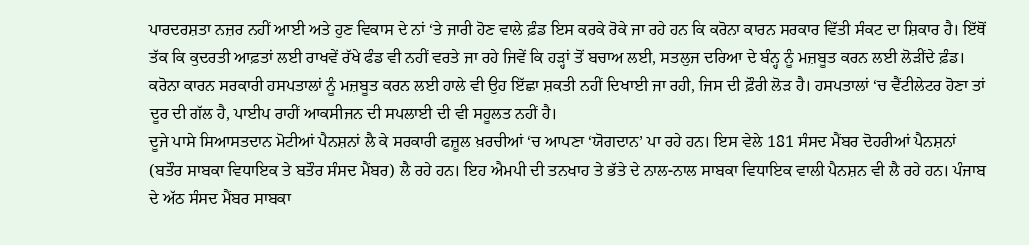ਪਾਰਦਰਸ਼ਤਾ ਨਜ਼ਰ ਨਹੀਂ ਆਈ ਅਤੇ ਹੁਣ ਵਿਕਾਸ ਦੇ ਨਾਂ ‘ਤੇ ਜਾਰੀ ਹੋਣ ਵਾਲੇ ਫ਼ੰਡ ਇਸ ਕਰਕੇ ਰੋਕੇ ਜਾ ਰਹੇ ਹਨ ਕਿ ਕਰੋਨਾ ਕਾਰਨ ਸਰਕਾਰ ਵਿੱਤੀ ਸੰਕਟ ਦਾ ਸ਼ਿਕਾਰ ਹੈ। ਇੱਥੋਂ ਤੱਕ ਕਿ ਕੁਦਰਤੀ ਆਫ਼ਤਾਂ ਲਈ ਰਾਖਵੇਂ ਰੱਖੇ ਫੰਡ ਵੀ ਨਹੀਂ ਵਰਤੇ ਜਾ ਰਹੇ ਜਿਵੇਂ ਕਿ ਹੜ੍ਹਾਂ ਤੋਂ ਬਚਾਅ ਲਈ, ਸਤਲੁਜ ਦਰਿਆ ਦੇ ਬੰਨ੍ਹ ਨੂੰ ਮਜ਼ਬੂਤ ਕਰਨ ਲਈ ਲੋੜੀਂਦੇ ਫ਼ੰਡ। ਕਰੋਨਾ ਕਾਰਨ ਸਰਕਾਰੀ ਹਸਪਤਾਲਾਂ ਨੂੰ ਮਜ਼ਬੂਤ ਕਰਨ ਲਈ ਹਾਲੇ ਵੀ ਉਹ ਇੱਛਾ ਸ਼ਕਤੀ ਨਹੀਂ ਦਿਖਾਈ ਜਾ ਰਹੀ, ਜਿਸ ਦੀ ਫ਼ੌਰੀ ਲੋੜ ਹੈ। ਹਸਪਤਾਲਾਂ ‘ਚ ਵੈਂਟੀਲੇਟਰ ਹੋਣਾ ਤਾਂ ਦੂਰ ਦੀ ਗੱਲ ਹੈ, ਪਾਈਪ ਰਾਹੀਂ ਆਕਸੀਜਨ ਦੀ ਸਪਲਾਈ ਦੀ ਵੀ ਸਹੂਲਤ ਨਹੀਂ ਹੈ।
ਦੂਜੇ ਪਾਸੇ ਸਿਆਸਤਦਾਨ ਮੋਟੀਆਂ ਪੈਨਸ਼ਨਾਂ ਲੈ ਕੇ ਸਰਕਾਰੀ ਫਜ਼ੂਲ ਖ਼ਰਚੀਆਂ ‘ਚ ਆਪਣਾ ‘ਯੋਗਦਾਨ’ ਪਾ ਰਹੇ ਹਨ। ਇਸ ਵੇਲੇ 181 ਸੰਸਦ ਮੈਂਬਰ ਦੋਹਰੀਆਂ ਪੈਨਸ਼ਨਾਂ (ਬਤੌਰ ਸਾਬਕਾ ਵਿਧਾਇਕ ਤੇ ਬਤੌਰ ਸੰਸਦ ਮੈਂਬਰ) ਲੈ ਰਹੇ ਹਨ। ਇਹ ਐਮਪੀ ਦੀ ਤਨਖਾਹ ਤੇ ਭੱਤੇ ਦੇ ਨਾਲ-ਨਾਲ ਸਾਬਕਾ ਵਿਧਾਇਕ ਵਾਲੀ ਪੈਨਸ਼ਨ ਵੀ ਲੈ ਰਹੇ ਹਨ। ਪੰਜਾਬ ਦੇ ਅੱਠ ਸੰਸਦ ਮੈਂਬਰ ਸਾਬਕਾ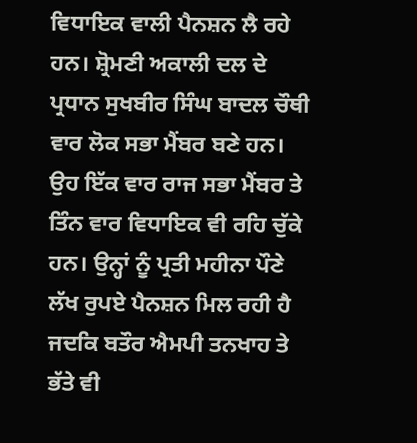ਵਿਧਾਇਕ ਵਾਲੀ ਪੈਨਸ਼ਨ ਲੈ ਰਹੇ ਹਨ। ਸ਼੍ਰੋਮਣੀ ਅਕਾਲੀ ਦਲ ਦੇ ਪ੍ਰਧਾਨ ਸੁਖਬੀਰ ਸਿੰਘ ਬਾਦਲ ਚੌਥੀ ਵਾਰ ਲੋਕ ਸਭਾ ਮੈਂਬਰ ਬਣੇ ਹਨ। ਉਹ ਇੱਕ ਵਾਰ ਰਾਜ ਸਭਾ ਮੈਂਬਰ ਤੇ ਤਿੰਨ ਵਾਰ ਵਿਧਾਇਕ ਵੀ ਰਹਿ ਚੁੱਕੇ ਹਨ। ਉਨ੍ਹਾਂ ਨੂੰ ਪ੍ਰਤੀ ਮਹੀਨਾ ਪੌਣੇ ਲੱਖ ਰੁਪਏ ਪੈਨਸ਼ਨ ਮਿਲ ਰਹੀ ਹੈ ਜਦਕਿ ਬਤੌਰ ਐਮਪੀ ਤਨਖਾਹ ਤੇ ਭੱਤੇ ਵੀ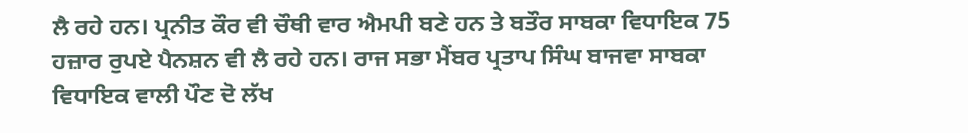ਲੈ ਰਹੇ ਹਨ। ਪ੍ਰਨੀਤ ਕੌਰ ਵੀ ਚੌਥੀ ਵਾਰ ਐਮਪੀ ਬਣੇ ਹਨ ਤੇ ਬਤੌਰ ਸਾਬਕਾ ਵਿਧਾਇਕ 75 ਹਜ਼ਾਰ ਰੁਪਏ ਪੈਨਸ਼ਨ ਵੀ ਲੈ ਰਹੇ ਹਨ। ਰਾਜ ਸਭਾ ਮੈਂਬਰ ਪ੍ਰਤਾਪ ਸਿੰਘ ਬਾਜਵਾ ਸਾਬਕਾ ਵਿਧਾਇਕ ਵਾਲੀ ਪੌਣ ਦੋ ਲੱਖ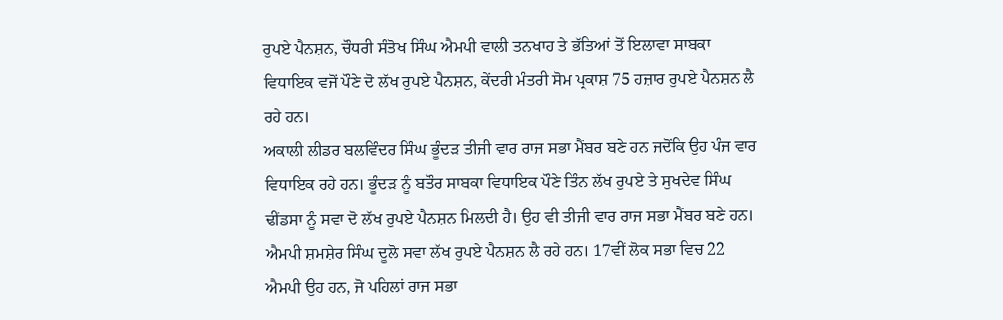ਰੁਪਏ ਪੈਨਸ਼ਨ, ਚੌਧਰੀ ਸੰਤੋਖ ਸਿੰਘ ਐਮਪੀ ਵਾਲੀ ਤਨਖਾਹ ਤੇ ਭੱਤਿਆਂ ਤੋਂ ਇਲਾਵਾ ਸਾਬਕਾ ਵਿਧਾਇਕ ਵਜੋਂ ਪੌਣੇ ਦੋ ਲੱਖ ਰੁਪਏ ਪੈਨਸ਼ਨ, ਕੇਂਦਰੀ ਮੰਤਰੀ ਸੋਮ ਪ੍ਰਕਾਸ਼ 75 ਹਜ਼ਾਰ ਰੁਪਏ ਪੈਨਸ਼ਨ ਲੈ ਰਹੇ ਹਨ।
ਅਕਾਲੀ ਲੀਡਰ ਬਲਵਿੰਦਰ ਸਿੰਘ ਭੂੰਦੜ ਤੀਜੀ ਵਾਰ ਰਾਜ ਸਭਾ ਮੈਂਬਰ ਬਣੇ ਹਨ ਜਦੋਂਕਿ ਉਹ ਪੰਜ ਵਾਰ ਵਿਧਾਇਕ ਰਹੇ ਹਨ। ਭੂੰਦੜ ਨੂੰ ਬਤੌਰ ਸਾਬਕਾ ਵਿਧਾਇਕ ਪੌਣੇ ਤਿੰਨ ਲੱਖ ਰੁਪਏ ਤੇ ਸੁਖਦੇਵ ਸਿੰਘ ਢੀਂਡਸਾ ਨੂੰ ਸਵਾ ਦੋ ਲੱਖ ਰੁਪਏ ਪੈਨਸ਼ਨ ਮਿਲਦੀ ਹੈ। ਉਹ ਵੀ ਤੀਜੀ ਵਾਰ ਰਾਜ ਸਭਾ ਮੈਂਬਰ ਬਣੇ ਹਨ। ਐਮਪੀ ਸ਼ਮਸ਼ੇਰ ਸਿੰਘ ਦੂਲੋ ਸਵਾ ਲੱਖ ਰੁਪਏ ਪੈਨਸ਼ਨ ਲੈ ਰਹੇ ਹਨ। 17ਵੀਂ ਲੋਕ ਸਭਾ ਵਿਚ 22 ਐਮਪੀ ਉਹ ਹਨ, ਜੋ ਪਹਿਲਾਂ ਰਾਜ ਸਭਾ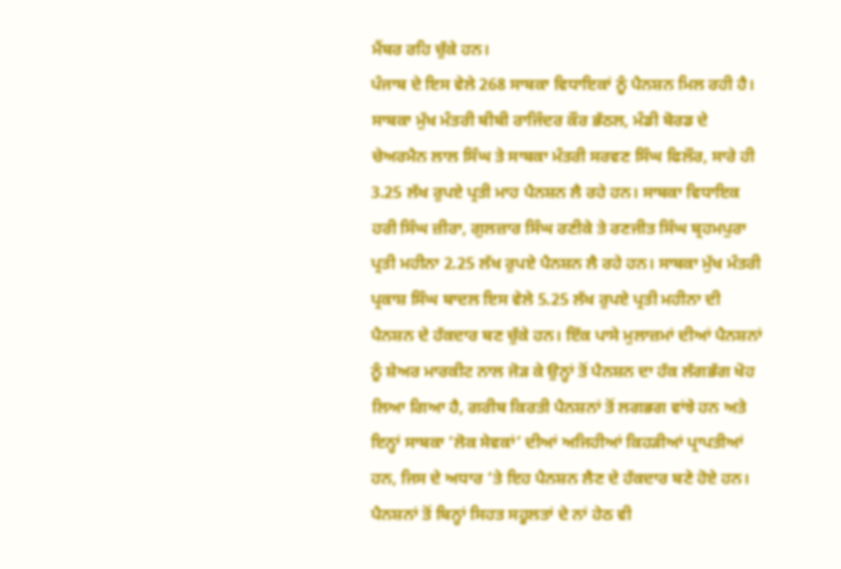ਮੈਂਬਰ ਰਹਿ ਚੁੱਕੇ ਹਨ।
ਪੰਜਾਬ ਦੇ ਇਸ ਵੇਲੇ 268 ਸਾਬਕਾ ਵਿਧਾਇਕਾਂ ਨੂੰ ਪੈਨਸ਼ਨ ਮਿਲ ਰਹੀ ਹੈ। ਸਾਬਕਾ ਮੁੱਖ ਮੰਤਰੀ ਬੀਬੀ ਰਾਜਿੰਦਰ ਕੌਰ ਭੱਠਲ, ਮੰਡੀ ਬੋਰਡ ਦੇ ਚੇਅਰਮੈਨ ਲਾਲ ਸਿੰਘ ਤੇ ਸਾਬਕਾ ਮੰਤਰੀ ਸਰਵਣ ਸਿੰਘ ਫਿਲੌਰ, ਸਾਰੇ ਹੀ 3.25 ਲੱਖ ਰੁਪਏ ਪ੍ਰਤੀ ਮਾਹ ਪੈਨਸ਼ਨ ਲੈ ਰਹੇ ਹਨ। ਸਾਬਕਾ ਵਿਧਾਇਕ ਹਰੀ ਸਿੰਘ ਜ਼ੀਰਾ, ਗੁਲਜ਼ਾਰ ਸਿੰਘ ਰਣੀਕੇ ਤੇ ਰਣਜੀਤ ਸਿੰਘ ਬ੍ਰਹਮਪੁਰਾ ਪ੍ਰਤੀ ਮਹੀਨਾ 2.25 ਲੱਖ ਰੁਪਏ ਪੈਨਸ਼ਨ ਲੈ ਰਹੇ ਹਨ। ਸਾਬਕਾ ਮੁੱਖ ਮੰਤਰੀ ਪ੍ਰਕਾਸ਼ ਸਿੰਘ ਬਾਦਲ ਇਸ ਵੇਲੇ 5.25 ਲੱਖ ਰੁਪਏ ਪ੍ਰਤੀ ਮਹੀਨਾ ਦੀ ਪੈਨਸ਼ਨ ਦੇ ਹੱਕਦਾਰ ਬਣ ਚੁੱਕੇ ਹਨ। ਇੱਕ ਪਾਸੇ ਮੁਲਾਜ਼ਮਾਂ ਦੀਆਂ ਪੈਨਸ਼ਨਾਂ ਨੂੰ ਸ਼ੇਅਰ ਮਾਰਕੀਟ ਨਾਲ ਜੋੜ ਕੇ ਉਨ੍ਹਾਂ ਤੋਂ ਪੈਨਸ਼ਨ ਦਾ ਹੱਕ ਲੱਗਭੱਗ ਖੋਹ ਲਿਆ ਗਿਆ ਹੈ, ਗਰੀਬ ਕਿਰਤੀ ਪੈਨਸ਼ਨਾਂ ਤੋਂ ਲਗਭਗ ਵਾਂਝੇ ਹਨ ਅਤੇ ਇਨ੍ਹਾਂ ਸਾਬਕਾ ‘ਲੋਕ ਸੇਵਕਾਂ’ ਦੀਆਂ ਅਜਿਹੀਆਂ ਕਿਹੜੀਆਂ ਪ੍ਰਾਪਤੀਆਂ ਹਨ, ਜਿਸ ਦੇ ਅਧਾਰ ‘ਤੇ ਇਹ ਪੈਨਸ਼ਨ ਲੈਣ ਦੇ ਹੱਕਦਾਰ ਬਣੇ ਹੋਏ ਹਨ।
ਪੈਨਸ਼ਨਾਂ ਤੋਂ ਬਿਨ੍ਹਾਂ ਸਿਹਤ ਸਹੂਲਤਾਂ ਦੇ ਨਾਂ ਹੇਠ ਵੀ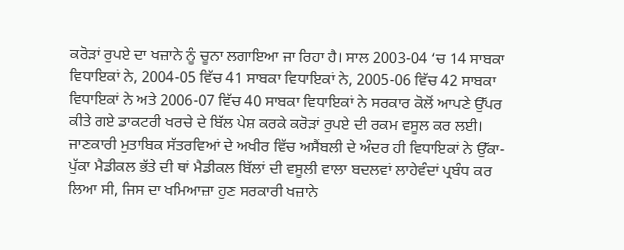ਕਰੋੜਾਂ ਰੁਪਏ ਦਾ ਖਜ਼ਾਨੇ ਨੂੰ ਚੂਨਾ ਲਗਾਇਆ ਜਾ ਰਿਹਾ ਹੈ। ਸਾਲ 2003-04 ‘ਚ 14 ਸਾਬਕਾ ਵਿਧਾਇਕਾਂ ਨੇ, 2004-05 ਵਿੱਚ 41 ਸਾਬਕਾ ਵਿਧਾਇਕਾਂ ਨੇ, 2005-06 ਵਿੱਚ 42 ਸਾਬਕਾ ਵਿਧਾਇਕਾਂ ਨੇ ਅਤੇ 2006-07 ਵਿੱਚ 40 ਸਾਬਕਾ ਵਿਧਾਇਕਾਂ ਨੇ ਸਰਕਾਰ ਕੋਲੋਂ ਆਪਣੇ ਉੱਪਰ ਕੀਤੇ ਗਏ ਡਾਕਟਰੀ ਖਰਚੇ ਦੇ ਬਿੱਲ ਪੇਸ਼ ਕਰਕੇ ਕਰੋੜਾਂ ਰੁਪਏ ਦੀ ਰਕਮ ਵਸੂਲ ਕਰ ਲਈ। ਜਾਣਕਾਰੀ ਮੁਤਾਬਿਕ ਸੱਤਰਵਿਆਂ ਦੇ ਅਖੀਰ ਵਿੱਚ ਅਸੈਂਬਲੀ ਦੇ ਅੰਦਰ ਹੀ ਵਿਧਾਇਕਾਂ ਨੇ ਉੱਕਾ-ਪੁੱਕਾ ਮੈਡੀਕਲ ਭੱਤੇ ਦੀ ਥਾਂ ਮੈਡੀਕਲ ਬਿੱਲਾਂ ਦੀ ਵਸੂਲੀ ਵਾਲਾ ਬਦਲਵਾਂ ਲਾਹੇਵੰਦਾਂ ਪ੍ਰਬੰਧ ਕਰ ਲਿਆ ਸੀ, ਜਿਸ ਦਾ ਖਮਿਆਜ਼ਾ ਹੁਣ ਸਰਕਾਰੀ ਖਜ਼ਾਨੇ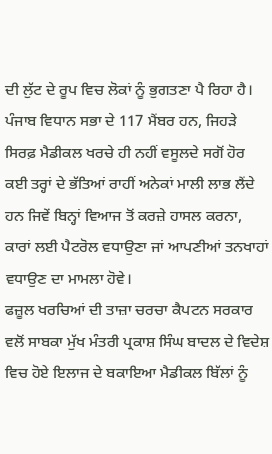ਦੀ ਲੁੱਟ ਦੇ ਰੂਪ ਵਿਚ ਲੋਕਾਂ ਨੂੰ ਭੁਗਤਣਾ ਪੈ ਰਿਹਾ ਹੈ। ਪੰਜਾਬ ਵਿਧਾਨ ਸਭਾ ਦੇ 117 ਮੈਂਬਰ ਹਨ, ਜਿਹੜੇ ਸਿਰਫ਼ ਮੈਡੀਕਲ ਖਰਚੇ ਹੀ ਨਹੀਂ ਵਸੂਲਦੇ ਸਗੋਂ ਹੋਰ ਕਈ ਤਰ੍ਹਾਂ ਦੇ ਭੱਤਿਆਂ ਰਾਹੀਂ ਅਨੇਕਾਂ ਮਾਲੀ ਲਾਭ ਲੈਂਦੇ ਹਨ ਜਿਵੇਂ ਬਿਨ੍ਹਾਂ ਵਿਆਜ ਤੋਂ ਕਰਜ਼ੇ ਹਾਸਲ ਕਰਨਾ, ਕਾਰਾਂ ਲਈ ਪੈਟਰੋਲ ਵਧਾਉਣਾ ਜਾਂ ਆਪਣੀਆਂ ਤਨਖਾਹਾਂ ਵਧਾਉਣ ਦਾ ਮਾਮਲਾ ਹੋਵੇ।
ਫਜ਼ੂਲ ਖਰਚਿਆਂ ਦੀ ਤਾਜ਼ਾ ਚਰਚਾ ਕੈਪਟਨ ਸਰਕਾਰ ਵਲੋਂ ਸਾਬਕਾ ਮੁੱਖ ਮੰਤਰੀ ਪ੍ਰਕਾਸ਼ ਸਿੰਘ ਬਾਦਲ ਦੇ ਵਿਦੇਸ਼ ਵਿਚ ਹੋਏ ਇਲਾਜ ਦੇ ਬਕਾਇਆ ਮੈਡੀਕਲ ਬਿੱਲਾਂ ਨੂੰ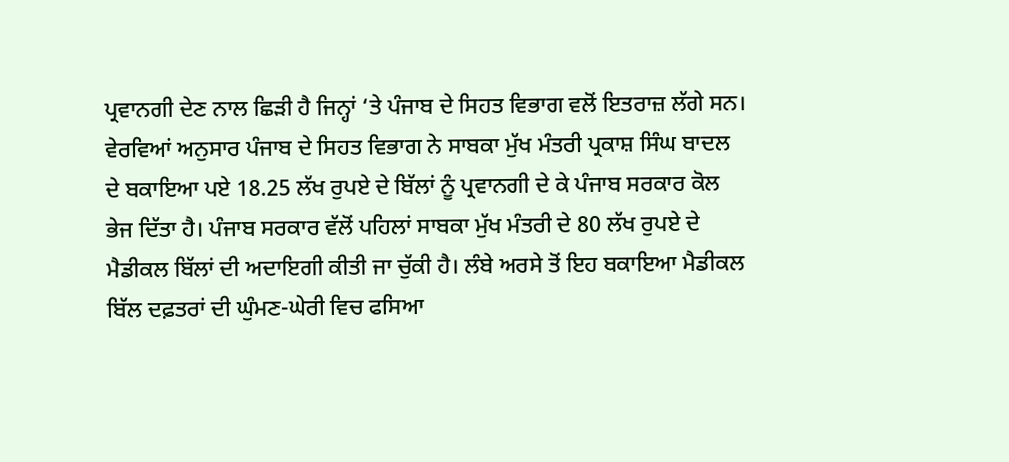ਪ੍ਰਵਾਨਗੀ ਦੇਣ ਨਾਲ ਛਿੜੀ ਹੈ ਜਿਨ੍ਹਾਂ ‘ਤੇ ਪੰਜਾਬ ਦੇ ਸਿਹਤ ਵਿਭਾਗ ਵਲੋਂ ਇਤਰਾਜ਼ ਲੱਗੇ ਸਨ।
ਵੇਰਵਿਆਂ ਅਨੁਸਾਰ ਪੰਜਾਬ ਦੇ ਸਿਹਤ ਵਿਭਾਗ ਨੇ ਸਾਬਕਾ ਮੁੱਖ ਮੰਤਰੀ ਪ੍ਰਕਾਸ਼ ਸਿੰਘ ਬਾਦਲ ਦੇ ਬਕਾਇਆ ਪਏ 18.25 ਲੱਖ ਰੁਪਏ ਦੇ ਬਿੱਲਾਂ ਨੂੰ ਪ੍ਰਵਾਨਗੀ ਦੇ ਕੇ ਪੰਜਾਬ ਸਰਕਾਰ ਕੋਲ ਭੇਜ ਦਿੱਤਾ ਹੈ। ਪੰਜਾਬ ਸਰਕਾਰ ਵੱਲੋਂ ਪਹਿਲਾਂ ਸਾਬਕਾ ਮੁੱਖ ਮੰਤਰੀ ਦੇ 80 ਲੱਖ ਰੁਪਏ ਦੇ ਮੈਡੀਕਲ ਬਿੱਲਾਂ ਦੀ ਅਦਾਇਗੀ ਕੀਤੀ ਜਾ ਚੁੱਕੀ ਹੈ। ਲੰਬੇ ਅਰਸੇ ਤੋਂ ਇਹ ਬਕਾਇਆ ਮੈਡੀਕਲ ਬਿੱਲ ਦਫ਼ਤਰਾਂ ਦੀ ਘੁੰਮਣ-ਘੇਰੀ ਵਿਚ ਫਸਿਆ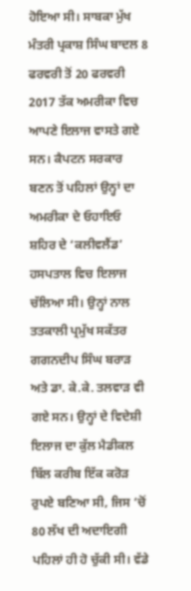ਹੋਇਆ ਸੀ। ਸਾਬਕਾ ਮੁੱਖ ਮੰਤਰੀ ਪ੍ਰਕਾਸ਼ ਸਿੰਘ ਬਾਦਲ 8 ਫਰਵਰੀ ਤੋਂ 20 ਫਰਵਰੀ 2017 ਤੱਕ ਅਮਰੀਕਾ ਵਿਚ ਆਪਣੇ ਇਲਾਜ ਵਾਸਤੇ ਗਏ ਸਨ। ਕੈਪਟਨ ਸਰਕਾਰ ਬਣਨ ਤੋਂ ਪਹਿਲਾਂ ਉਨ੍ਹਾਂ ਦਾ ਅਮਰੀਕਾ ਦੇ ਓਹਾਇਓ ਸ਼ਹਿਰ ਦੇ ‘ਕਲੀਵਲੈਂਡ’ ਹਸਪਤਾਲ ਵਿਚ ਇਲਾਜ ਚੱਲਿਆ ਸੀ। ਉਨ੍ਹਾਂ ਨਾਲ ਤਤਕਾਲੀ ਪ੍ਰਮੁੱਖ ਸਕੱਤਰ ਗਗਨਦੀਪ ਸਿੰਘ ਬਰਾੜ ਅਤੇ ਡਾ. ਕੇ.ਕੇ. ਤਲਵਾੜ ਵੀ ਗਏ ਸਨ। ਉਨ੍ਹਾਂ ਦੇ ਵਿਦੇਸ਼ੀ ਇਲਾਜ ਦਾ ਕੁੱਲ ਮੈਡੀਕਲ ਬਿੱਲ ਕਰੀਬ ਇੱਕ ਕਰੋੜ ਰੁਪਏ ਬਣਿਆ ਸੀ, ਜਿਸ ‘ਚੋਂ 80 ਲੱਖ ਦੀ ਅਦਾਇਗੀ ਪਹਿਲਾਂ ਹੀ ਹੋ ਚੁੱਕੀ ਸੀ। ਵੱਡੇ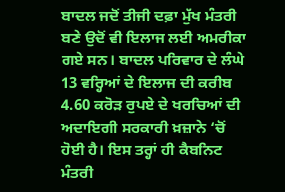ਬਾਦਲ ਜਦੋਂ ਤੀਜੀ ਦਫ਼ਾ ਮੁੱਖ ਮੰਤਰੀ ਬਣੇ ਉਦੋਂ ਵੀ ਇਲਾਜ ਲਈ ਅਮਰੀਕਾ ਗਏ ਸਨ। ਬਾਦਲ ਪਰਿਵਾਰ ਦੇ ਲੰਘੇ 13 ਵਰ੍ਹਿਆਂ ਦੇ ਇਲਾਜ ਦੀ ਕਰੀਬ 4.60 ਕਰੋੜ ਰੁਪਏ ਦੇ ਖਰਚਿਆਂ ਦੀ ਅਦਾਇਗੀ ਸਰਕਾਰੀ ਖ਼ਜ਼ਾਨੇ ‘ਚੋਂ ਹੋਈ ਹੈ। ਇਸ ਤਰ੍ਹਾਂ ਹੀ ਕੈਬਨਿਟ ਮੰਤਰੀ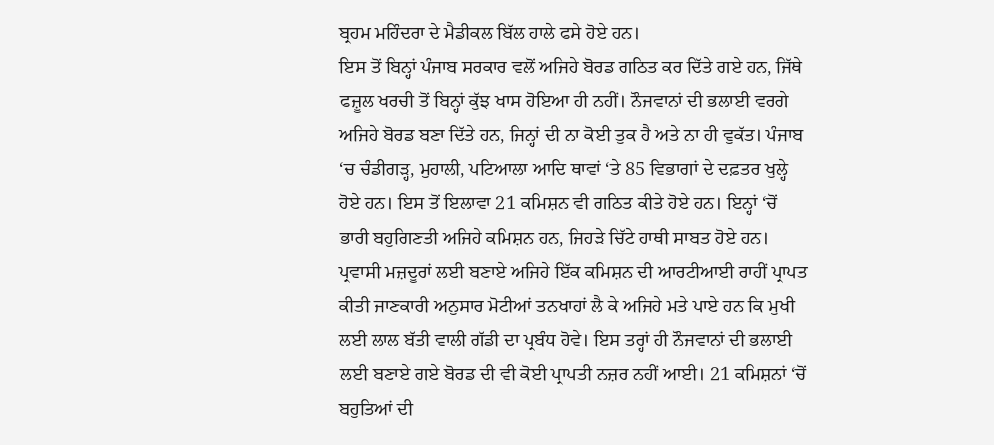ਬ੍ਰਹਮ ਮਹਿੰਦਰਾ ਦੇ ਮੈਡੀਕਲ ਬਿੱਲ ਹਾਲੇ ਫਸੇ ਹੋਏ ਹਨ।
ਇਸ ਤੋਂ ਬਿਨ੍ਹਾਂ ਪੰਜਾਬ ਸਰਕਾਰ ਵਲੋਂ ਅਜਿਹੇ ਬੋਰਡ ਗਠਿਤ ਕਰ ਦਿੱਤੇ ਗਏ ਹਨ, ਜਿੱਥੇ ਫਜ਼ੂਲ ਖਰਚੀ ਤੋਂ ਬਿਨ੍ਹਾਂ ਕੁੱਝ ਖਾਸ ਹੋਇਆ ਹੀ ਨਹੀਂ। ਨੌਜਵਾਨਾਂ ਦੀ ਭਲਾਈ ਵਰਗੇ ਅਜਿਹੇ ਬੋਰਡ ਬਣਾ ਦਿੱਤੇ ਹਨ, ਜਿਨ੍ਹਾਂ ਦੀ ਨਾ ਕੋਈ ਤੁਕ ਹੈ ਅਤੇ ਨਾ ਹੀ ਵੁਕੱਤ। ਪੰਜਾਬ ‘ਚ ਚੰਡੀਗੜ੍ਹ, ਮੁਹਾਲੀ, ਪਟਿਆਲਾ ਆਦਿ ਥਾਵਾਂ ‘ਤੇ 85 ਵਿਭਾਗਾਂ ਦੇ ਦਫ਼ਤਰ ਖੁਲ੍ਹੇ ਹੋਏ ਹਨ। ਇਸ ਤੋਂ ਇਲਾਵਾ 21 ਕਮਿਸ਼ਨ ਵੀ ਗਠਿਤ ਕੀਤੇ ਹੋਏ ਹਨ। ਇਨ੍ਹਾਂ ‘ਚੋਂ ਭਾਰੀ ਬਹੁਗਿਣਤੀ ਅਜਿਹੇ ਕਮਿਸ਼ਨ ਹਨ, ਜਿਹੜੇ ਚਿੱਟੇ ਹਾਥੀ ਸਾਬਤ ਹੋਏ ਹਨ। ਪ੍ਰਵਾਸੀ ਮਜ਼ਦੂਰਾਂ ਲਈ ਬਣਾਏ ਅਜਿਹੇ ਇੱਕ ਕਮਿਸ਼ਨ ਦੀ ਆਰਟੀਆਈ ਰਾਹੀਂ ਪ੍ਰਾਪਤ ਕੀਤੀ ਜਾਣਕਾਰੀ ਅਨੁਸਾਰ ਮੋਟੀਆਂ ਤਨਖਾਹਾਂ ਲੈ ਕੇ ਅਜਿਹੇ ਮਤੇ ਪਾਏ ਹਨ ਕਿ ਮੁਖੀ ਲਈ ਲਾਲ ਬੱਤੀ ਵਾਲੀ ਗੱਡੀ ਦਾ ਪ੍ਰਬੰਧ ਹੋਵੇ। ਇਸ ਤਰ੍ਹਾਂ ਹੀ ਨੌਜਵਾਨਾਂ ਦੀ ਭਲਾਈ ਲਈ ਬਣਾਏ ਗਏ ਬੋਰਡ ਦੀ ਵੀ ਕੋਈ ਪ੍ਰਾਪਤੀ ਨਜ਼ਰ ਨਹੀਂ ਆਈ। 21 ਕਮਿਸ਼ਨਾਂ ‘ਚੋਂ ਬਹੁਤਿਆਂ ਦੀ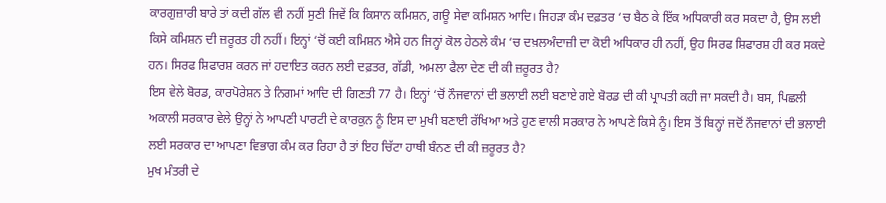ਕਾਰਗੁਜ਼ਾਰੀ ਬਾਰੇ ਤਾਂ ਕਦੀ ਗੱਲ ਵੀ ਨਹੀਂ ਸੁਣੀ ਜਿਵੇਂ ਕਿ ਕਿਸਾਨ ਕਮਿਸ਼ਨ, ਗਊ ਸੇਵਾ ਕਮਿਸ਼ਨ ਆਦਿ। ਜਿਹੜਾ ਕੰਮ ਦਫ਼ਤਰ ‘ਚ ਬੈਠ ਕੇ ਇੱਕ ਅਧਿਕਾਰੀ ਕਰ ਸਕਦਾ ਹੈ, ਉਸ ਲਈ ਕਿਸੇ ਕਮਿਸ਼ਨ ਦੀ ਜ਼ਰੂਰਤ ਹੀ ਨਹੀਂ। ਇਨ੍ਹਾਂ ‘ਚੋਂ ਕਈ ਕਮਿਸ਼ਨ ਐਸੇ ਹਨ ਜਿਨ੍ਹਾਂ ਕੋਲ ਹੇਠਲੇ ਕੰਮ ‘ਚ ਦਖ਼ਲਅੰਦਾਜ਼ੀ ਦਾ ਕੋਈ ਅਧਿਕਾਰ ਹੀ ਨਹੀਂ, ਉਹ ਸਿਰਫ ਸ਼ਿਫਾਰਸ਼ ਹੀ ਕਰ ਸਕਦੇ ਹਨ। ਸਿਰਫ ਸ਼ਿਫਾਰਸ਼ ਕਰਨ ਜਾਂ ਹਦਾਇਤ ਕਰਨ ਲਈ ਦਫ਼ਤਰ, ਗੱਡੀ, ਅਮਲਾ ਫੈਲਾ ਦੇਣ ਦੀ ਕੀ ਜ਼ਰੂਰਤ ਹੈ?
ਇਸ ਵੇਲੇ ਬੋਰਡ, ਕਾਰਪੋਰੇਸ਼ਨ ਤੇ ਨਿਗਮਾਂ ਆਦਿ ਦੀ ਗਿਣਤੀ 77 ਹੈ। ਇਨ੍ਹਾਂ ‘ਚੋਂ ਨੌਜਵਾਨਾਂ ਦੀ ਭਲਾਈ ਲਈ ਬਣਾਏ ਗਏ ਬੋਰਡ ਦੀ ਕੀ ਪ੍ਰਾਪਤੀ ਕਹੀ ਜਾ ਸਕਦੀ ਹੈ। ਬਸ, ਪਿਛਲੀ ਅਕਾਲੀ ਸਰਕਾਰ ਵੇਲੇ ਉਨ੍ਹਾਂ ਨੇ ਆਪਣੀ ਪਾਰਟੀ ਦੇ ਕਾਰਕੁਨ ਨੂੰ ਇਸ ਦਾ ਮੁਖੀ ਬਣਾਈ ਰੱਖਿਆ ਅਤੇ ਹੁਣ ਵਾਲੀ ਸਰਕਾਰ ਨੇ ਆਪਣੇ ਕਿਸੇ ਨੂੰ। ਇਸ ਤੋਂ ਬਿਨ੍ਹਾਂ ਜਦੋਂ ਨੌਜਵਾਨਾਂ ਦੀ ਭਲਾਈ ਲਈ ਸਰਕਾਰ ਦਾ ਆਪਣਾ ਵਿਭਾਗ ਕੰਮ ਕਰ ਰਿਹਾ ਹੈ ਤਾਂ ਇਹ ਚਿੱਟਾ ਹਾਥੀ ਬੰਨਣ ਦੀ ਕੀ ਜ਼ਰੂਰਤ ਹੈ?
ਮੁਖ ਮੰਤਰੀ ਦੇ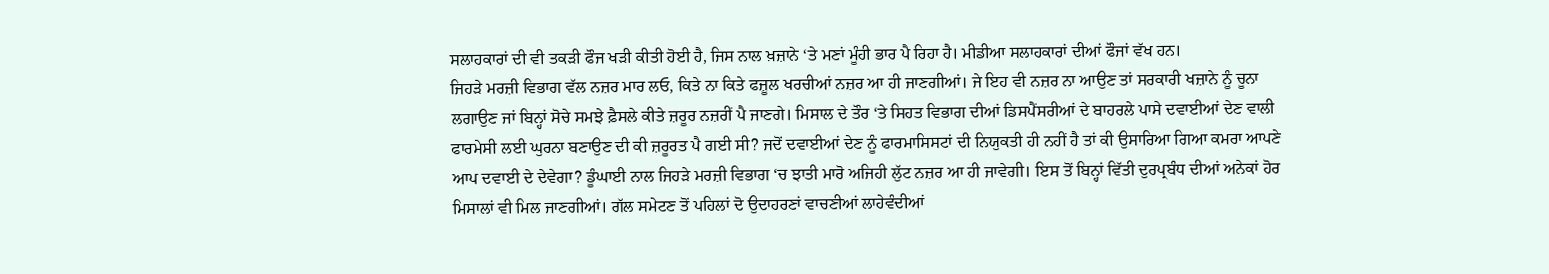ਸਲਾਹਕਾਰਾਂ ਦੀ ਵੀ ਤਕੜੀ ਫੌਜ ਖੜੀ ਕੀਤੀ ਹੋਈ ਹੈ, ਜਿਸ ਨਾਲ ਖ਼ਜ਼ਾਨੇ ‘ਤੇ ਮਣਾਂ ਮੂੰਹੀ ਭਾਰ ਪੈ ਰਿਹਾ ਹੈ। ਮੀਡੀਆ ਸਲਾਹਕਾਰਾਂ ਦੀਆਂ ਫੌਜਾਂ ਵੱਖ ਹਨ।
ਜਿਹੜੇ ਮਰਜ਼ੀ ਵਿਭਾਗ ਵੱਲ ਨਜ਼ਰ ਮਾਰ ਲਓ, ਕਿਤੇ ਨਾ ਕਿਤੇ ਫਜ਼ੂਲ ਖਰਚੀਆਂ ਨਜ਼ਰ ਆ ਹੀ ਜਾਣਗੀਆਂ। ਜੇ ਇਹ ਵੀ ਨਜ਼ਰ ਨਾ ਆਉਣ ਤਾਂ ਸਰਕਾਰੀ ਖਜ਼ਾਨੇ ਨੂੰ ਚੂਨਾ ਲਗਾਉਣ ਜਾਂ ਬਿਨ੍ਹਾਂ ਸੋਚੇ ਸਮਝੇ ਫ਼ੈਸਲੇ ਕੀਤੇ ਜ਼ਰੂਰ ਨਜ਼ਰੀਂ ਪੈ ਜਾਣਗੇ। ਮਿਸਾਲ ਦੇ ਤੌਰ ‘ਤੇ ਸਿਹਤ ਵਿਭਾਗ ਦੀਆਂ ਡਿਸਪੈਂਸਰੀਆਂ ਦੇ ਬਾਹਰਲੇ ਪਾਸੇ ਦਵਾਈਆਂ ਦੇਣ ਵਾਲੀ ਫਾਰਮੇਸੀ ਲਈ ਘੁਰਨਾ ਬਣਾਉਣ ਦੀ ਕੀ ਜ਼ਰੂਰਤ ਪੈ ਗਈ ਸੀ? ਜਦੋਂ ਦਵਾਈਆਂ ਦੇਣ ਨੂੰ ਫਾਰਮਾਸਿਸਟਾਂ ਦੀ ਨਿਯੁਕਤੀ ਹੀ ਨਹੀਂ ਹੈ ਤਾਂ ਕੀ ਉਸਾਰਿਆ ਗਿਆ ਕਮਰਾ ਆਪਣੇ ਆਪ ਦਵਾਈ ਦੇ ਦੇਵੇਗਾ? ਡੂੰਘਾਈ ਨਾਲ ਜਿਹੜੇ ਮਰਜ਼ੀ ਵਿਭਾਗ ‘ਚ ਝਾਤੀ ਮਾਰੋ ਅਜਿਹੀ ਲੁੱਟ ਨਜ਼ਰ ਆ ਹੀ ਜਾਵੇਗੀ। ਇਸ ਤੋਂ ਬਿਨ੍ਹਾਂ ਵਿੱਤੀ ਦੁਰਪ੍ਰਬੰਧ ਦੀਆਂ ਅਨੇਕਾਂ ਹੋਰ ਮਿਸਾਲਾਂ ਵੀ ਮਿਲ ਜਾਣਗੀਆਂ। ਗੱਲ ਸਮੇਟਣ ਤੋਂ ਪਹਿਲਾਂ ਦੋ ਉਦਾਹਰਣਾਂ ਵਾਚਣੀਆਂ ਲਾਹੇਵੰਦੀਆਂ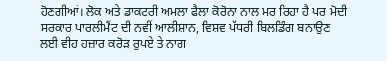ਹੋਣਗੀਆਂ। ਲੋਕ ਅਤੇ ਡਾਕਟਰੀ ਅਮਲਾ ਫੈਲਾ ਕੋਰੋਨਾ ਨਾਲ ਮਰ ਰਿਹਾ ਹੈ ਪਰ ਮੋਦੀ ਸਰਕਾਰ ਪਾਰਲੀਮੈਂਟ ਦੀ ਨਵੀਂ ਆਲੀਸ਼ਾਨ, ਵਿਸ਼ਵ ਪੱਧਰੀ ਬਿਲਡਿੰਗ ਬਨਾਉਣ ਲਈ ਵੀਹ ਹਜ਼ਾਰ ਕਰੋੜ ਰੁਪਏ ਤੇ ਨਾਗ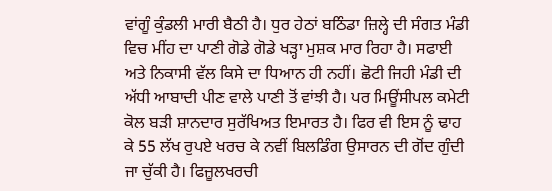ਵਾਂਗੂੰ ਕੁੰਡਲੀ ਮਾਰੀ ਬੈਠੀ ਹੈ। ਧੁਰ ਹੇਠਾਂ ਬਠਿੰਡਾ ਜ਼ਿਲ੍ਹੇ ਦੀ ਸੰਗਤ ਮੰਡੀ ਵਿਚ ਮੀਂਹ ਦਾ ਪਾਣੀ ਗੋਡੇ ਗੋਡੇ ਖੜ੍ਹਾ ਮੁਸ਼ਕ ਮਾਰ ਰਿਹਾ ਹੈ। ਸਫਾਈ ਅਤੇ ਨਿਕਾਸੀ ਵੱਲ ਕਿਸੇ ਦਾ ਧਿਆਨ ਹੀ ਨਹੀਂ। ਛੋਟੀ ਜਿਹੀ ਮੰਡੀ ਦੀ ਅੱਧੀ ਆਬਾਦੀ ਪੀਣ ਵਾਲੇ ਪਾਣੀ ਤੋਂ ਵਾਂਝੀ ਹੈ। ਪਰ ਮਿਊਂਸੀਪਲ ਕਮੇਟੀ ਕੋਲ ਬੜੀ ਸ਼ਾਨਦਾਰ ਸੁਰੱਖਿਅਤ ਇਮਾਰਤ ਹੈ। ਫਿਰ ਵੀ ਇਸ ਨੂੰ ਢਾਹ ਕੇ 55 ਲੱਖ ਰੁਪਏ ਖਰਚ ਕੇ ਨਵੀਂ ਬਿਲਡਿੰਗ ਉਸਾਰਨ ਦੀ ਗੋਂਦ ਗੁੰਦੀ ਜਾ ਚੁੱਕੀ ਹੈ। ਫਿਜ਼ੂਲਖਰਚੀ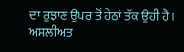ਦਾ ਰੁਝਾਣ ਉਪਰ ਤੋਂ ਹੇਠਾਂ ਤੱਕ ਉਹੀ ਹੈ।
ਅਸਲੀਅਤ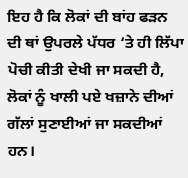ਇਹ ਹੈ ਕਿ ਲੋਕਾਂ ਦੀ ਬਾਂਹ ਫੜਨ ਦੀ ਥਾਂ ਉਪਰਲੇ ਪੱਧਰ ‘ਤੇ ਹੀ ਲਿੱਪਾ ਪੋਚੀ ਕੀਤੀ ਦੇਖੀ ਜਾ ਸਕਦੀ ਹੈ, ਲੋਕਾਂ ਨੂੰ ਖਾਲੀ ਪਏ ਖਜ਼ਾਨੇ ਦੀਆਂ ਗੱਲਾਂ ਸੁਣਾਈਆਂ ਜਾ ਸਕਦੀਆਂ ਹਨ।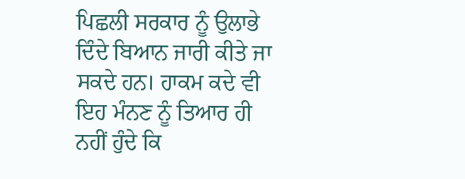ਪਿਛਲੀ ਸਰਕਾਰ ਨੂੰ ਉਲਾਭੇ ਦਿੰਦੇ ਬਿਆਨ ਜਾਰੀ ਕੀਤੇ ਜਾ ਸਕਦੇ ਹਨ। ਹਾਕਮ ਕਦੇ ਵੀ ਇਹ ਮੰਨਣ ਨੂੰ ਤਿਆਰ ਹੀ ਨਹੀਂ ਹੁੰਦੇ ਕਿ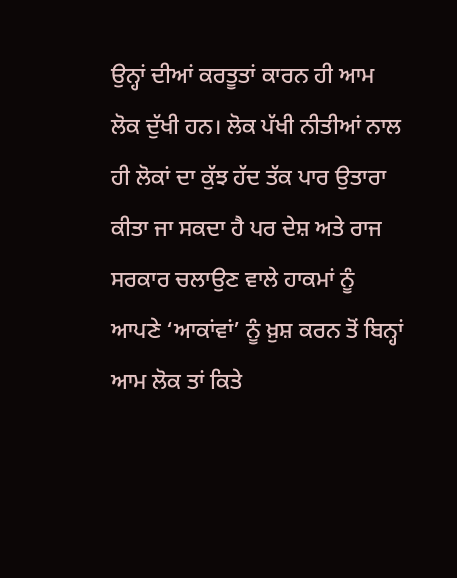ਉਨ੍ਹਾਂ ਦੀਆਂ ਕਰਤੂਤਾਂ ਕਾਰਨ ਹੀ ਆਮ ਲੋਕ ਦੁੱਖੀ ਹਨ। ਲੋਕ ਪੱਖੀ ਨੀਤੀਆਂ ਨਾਲ ਹੀ ਲੋਕਾਂ ਦਾ ਕੁੱਝ ਹੱਦ ਤੱਕ ਪਾਰ ਉਤਾਰਾ ਕੀਤਾ ਜਾ ਸਕਦਾ ਹੈ ਪਰ ਦੇਸ਼ ਅਤੇ ਰਾਜ ਸਰਕਾਰ ਚਲਾਉਣ ਵਾਲੇ ਹਾਕਮਾਂ ਨੂੰ ਆਪਣੇ ‘ਆਕਾਂਵਾਂ’ ਨੂੰ ਖ਼ੁਸ਼ ਕਰਨ ਤੋਂ ਬਿਨ੍ਹਾਂ ਆਮ ਲੋਕ ਤਾਂ ਕਿਤੇ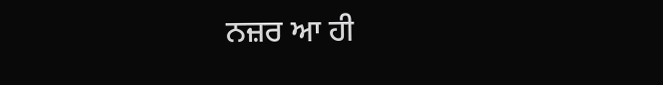ਨਜ਼ਰ ਆ ਹੀ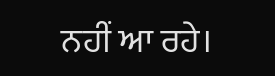ਨਹੀਂ ਆ ਰਹੇ।